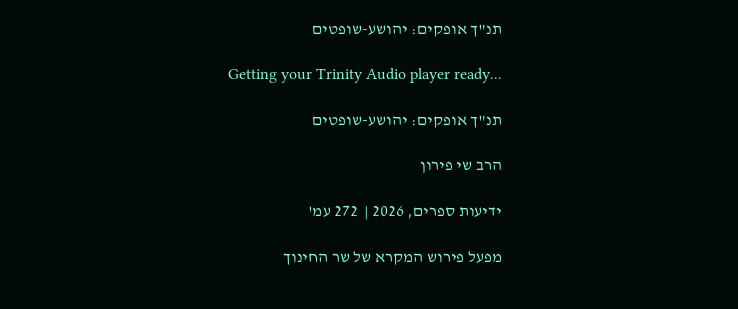תנ"ך אופקים: יהושע-שופטים

Getting your Trinity Audio player ready...

תנ"ך אופקים: יהושע-שופטים

הרב שי פירון

ידיעות ספרים, 2026 |  272 עמ'

מפעל פירוש המקרא של שר החינוך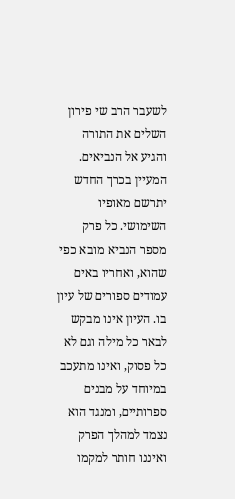לשעבר הרב שי פירון השלים את התורה והגיע אל הנביאים. המעיין בכרך החדש יתרשם מאופיו השימושי. כל פרק מספר הנביא מובא כפי שהוא, ואחריו באים עמודים ספורים של עיון בו. העיון אינו מבקש לבאר כל מילה וגם לא כל פסוק, ואינו מתעכב במיוחד על מבנים ספרותיים, ומנגד הוא נצמד למהלך הפרק ואיננו חותר למקמו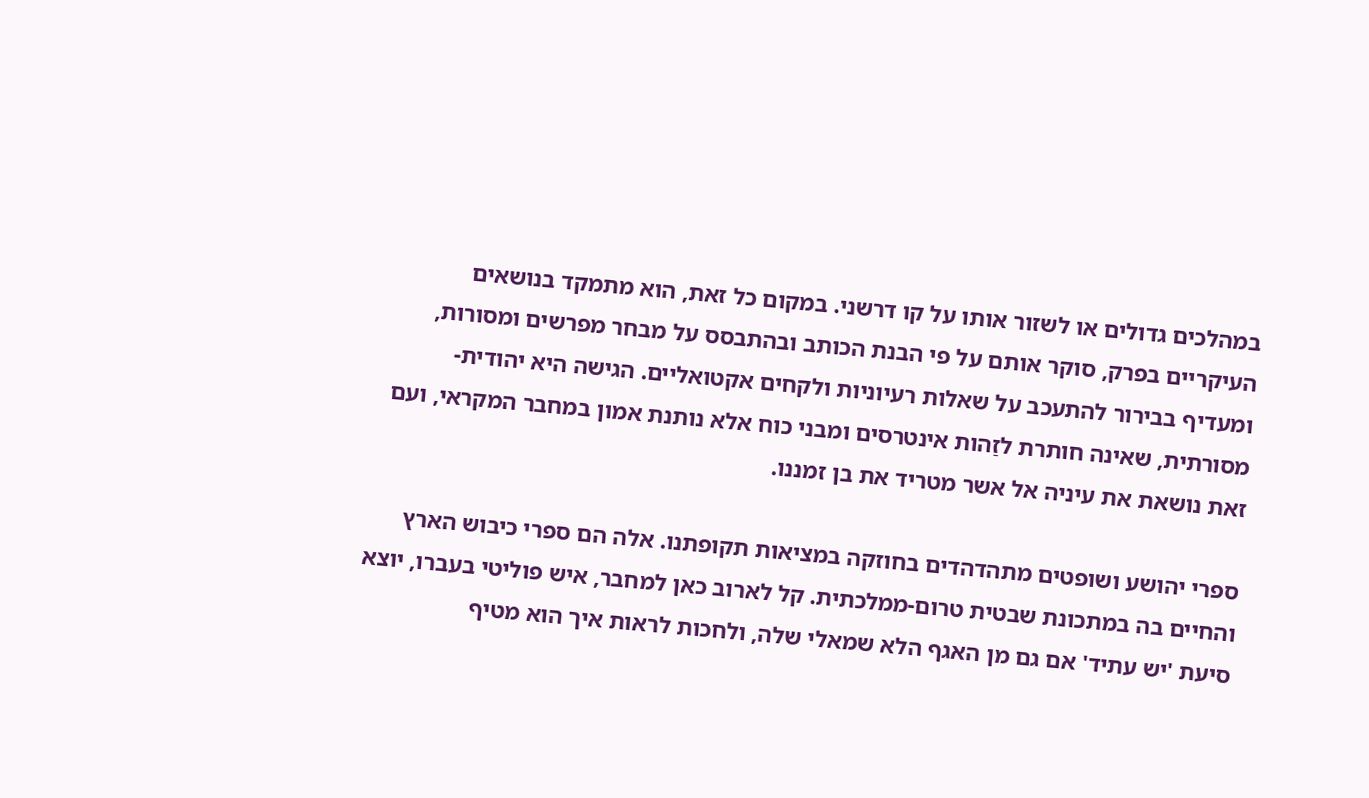במהלכים גדולים או לשזור אותו על קו דרשני. במקום כל זאת, הוא מתמקד בנושאים העיקריים בפרק, סוקר אותם על פי הבנת הכותב ובהתבסס על מבחר מפרשים ומסורות, ומעדיף בבירור להתעכב על שאלות רעיוניות ולקחים אקטואליים. הגישה היא יהודית-מסורתית, שאינה חותרת לזַהות אינטרסים ומבני כוח אלא נותנת אמון במחבר המקראי, ועם זאת נושאת את עיניה אל אשר מטריד את בן זמננו.

ספרי יהושע ושופטים מתהדהדים בחוזקה במציאות תקופתנו. אלה הם ספרי כיבוש הארץ והחיים בה במתכונת שבטית טרום-ממלכתית. קל לארוב כאן למחבר, איש פוליטי בעברו, יוצא סיעת 'יש עתיד' אם גם מן האגף הלא שמאלי שלה, ולחכות לראות איך הוא מטיף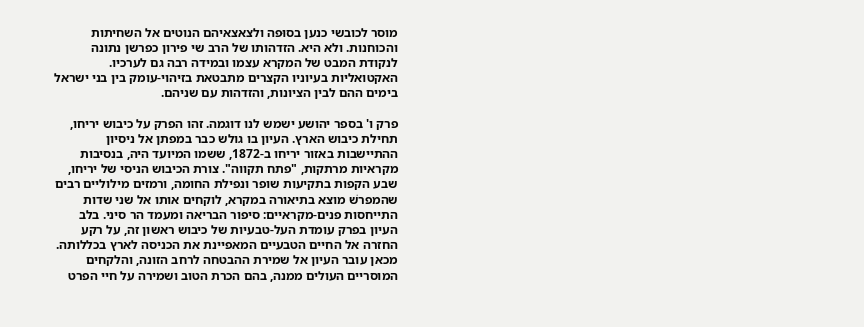מוסר לכובשי כנען בסוּפה ולצאצאיהם הנוטים אל השחיתות והכוחנות. ולא היא. הזדהותו של הרב שי פירון כפרשן נתונה לנקודת המבט של המקרא עצמו ובמידה רבה גם לערכיו. האקטואליות בעיוניו הקצרים מתבטאת בזיהוי-עומק בין בני ישראל בימים ההם לבין הציונות, והזדהות עם שניהם.

פרק ו' בספר יהושע ישמש לנו דוגמה. זהו הפרק על כיבוש יריחו, תחילת כיבוש הארץ. העיון בו גולש כבר במפתן אל ניסיון ההתיישבות באזור יריחו ב-1872, ששמו המיועד היה, בנסיבות מקראיות מרתקות, "פתח תקווה". צורת הכיבוש הניסי של יריחו, שבע הקפות בתקיעות שופר ונפילת החומה, ורמזים מילוליים רבים שהמפרשׁ מוצא בתיאורה במקרא, לוקחים אותו אל שני שדות התייחסות פנים-מקראיים: סיפור הבריאה ומעמד הר סיני. בלב העיון בפרק עומדת העל-טבעיות של כיבוש ראשון זה, על רקע החזרה אל החיים הטבעיים המאפיינת את הכניסה לארץ בכללותה. מכאן עובר העיון אל שמירת ההבטחה לרחב הזונה, והלקחים המוסריים העולים ממנה, בהם הכרת הטוב ושמירה על חיי הפרט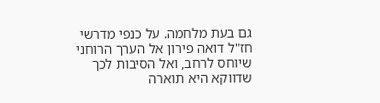גם בעת מלחמה. על כנפי מדרשי חז"ל דואה פירון אל הערך הרוחני שיוחס לרחב, ואל הסיבות לכך שדווקא היא תוארה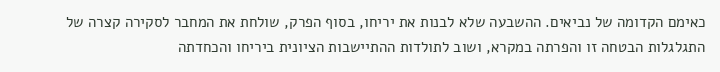כאימם הקדומה של נביאים. ההשבעה שלא לבנות את יריחו, בסוף הפרק, שולחת את המחבר לסקירה קצרה של התגלגלות הבטחה זו והפרתה במקרא, ושוב לתולדות ההתיישבות הציונית ביריחו והכחדתה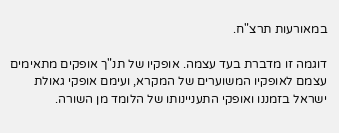במאורעות תרצ"ח.

דוגמה זו מדברת בעד עצמה. אופקיו של תנ"ך אופקים מתאימים עצמם לאופקיו המשוערים של המקרא, ועימם אופקי גאולת ישראל בזמננו ואופקי התעניינותו של הלומד מן השורה.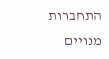התחברות מנויים